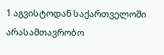1 აგვისტოდან საქართველოში არასამთავრობო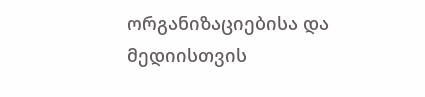ორგანიზაციებისა და მედიისთვის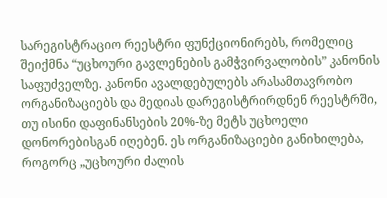სარეგისტრაციო რეესტრი ფუნქციონირებს, რომელიც შეიქმნა “უცხოური გავლენების გამჭვირვალობის” კანონის საფუძველზე. კანონი ავალდებულებს არასამთავრობო ორგანიზაციებს და მედიას დარეგისტრირდნენ რეესტრში, თუ ისინი დაფინანსების 20%-ზე მეტს უცხოელი დონორებისგან იღებენ. ეს ორგანიზაციები განიხილება, როგორც „უცხოური ძალის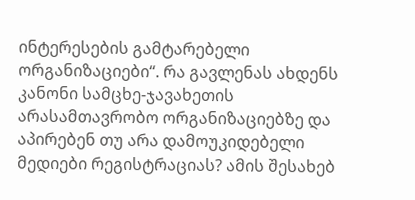ინტერესების გამტარებელი ორგანიზაციები“. რა გავლენას ახდენს კანონი სამცხე-ჯავახეთის არასამთავრობო ორგანიზაციებზე და აპირებენ თუ არა დამოუკიდებელი მედიები რეგისტრაციას? ამის შესახებ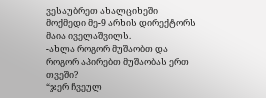ვესაუბრეთ ახალციხეში მოქმედი მე-9 არხის დირექტორს მაია იველაშვილს.
-ახლა როგორ მუშაობთ და როგორ აპირებთ მუშაობას ერთ თვეში?
“ჯერ ჩვეულ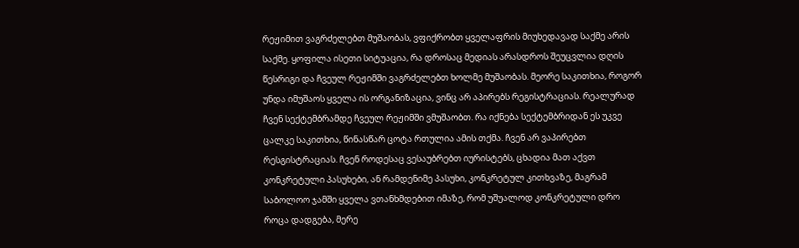რეჟიმით ვაგრძელებთ მუშაობას, ვფიქრობთ ყველაფრის მიუხედავად საქმე არის საქმე. ყოფილა ისეთი სიტუაცია, რა დროსაც მედიას არასდროს შეუცვლია დღის წესრიგი და ჩვეულ რეჟიმში ვაგრძელებთ ხოლმე მუშაობას. მეორე საკითხია, როგორ უნდა იმუშაოს ყველა ის ორგანიზაცია, ვინც არ აპირებს რეგისტრაციას. რეალურად ჩვენ სექტემბრამდე ჩვეულ რეჟიმში ვმუშაობთ. რა იქნება სექტემბრიდან ეს უკვე ცალკე საკითხია, წინასწარ ცოტა რთულია ამის თქმა. ჩვენ არ ვაპირებთ რესგისტრაციას. ჩვენ როდესაც ვესაუბრებთ იურისტებს, ცხადია მათ აქვთ კონკრეტული პასუხები, ან რამდენიმე პასუხი, კონკრეტულ კითხვაზე, მაგრამ საბოლოო ჯამში ყველა ვთანხმდებით იმაზე, რომ უშუალოდ კონკრეტული დრო როცა დადგება, მერე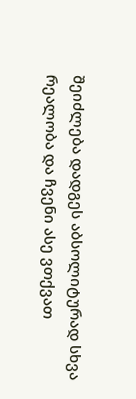შეიძლება დადგეს აბსოლიტურად სხვა რეალობა და ჩვენი ასე ვთქვათ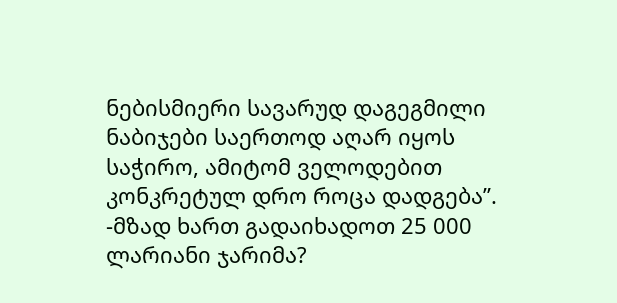ნებისმიერი სავარუდ დაგეგმილი ნაბიჯები საერთოდ აღარ იყოს საჭირო, ამიტომ ველოდებით კონკრეტულ დრო როცა დადგება”.
-მზად ხართ გადაიხადოთ 25 000 ლარიანი ჯარიმა?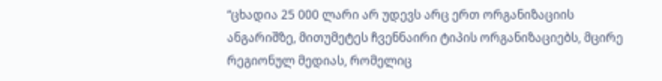“ცხადია 25 000 ლარი არ უდევს არც ერთ ორგანიზაციის ანგარიშზე, მითუმეტეს ჩვენნაირი ტიპის ორგანიზაციებს, მცირე რეგიონულ მედიას, რომელიც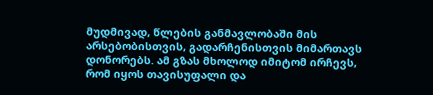მუდმივად, წლების განმავლობაში მის არსებობისთვის, გადარჩენისთვის მიმართავს დონორებს. ამ გზას მხოლოდ იმიტომ ირჩევს, რომ იყოს თავისუფალი და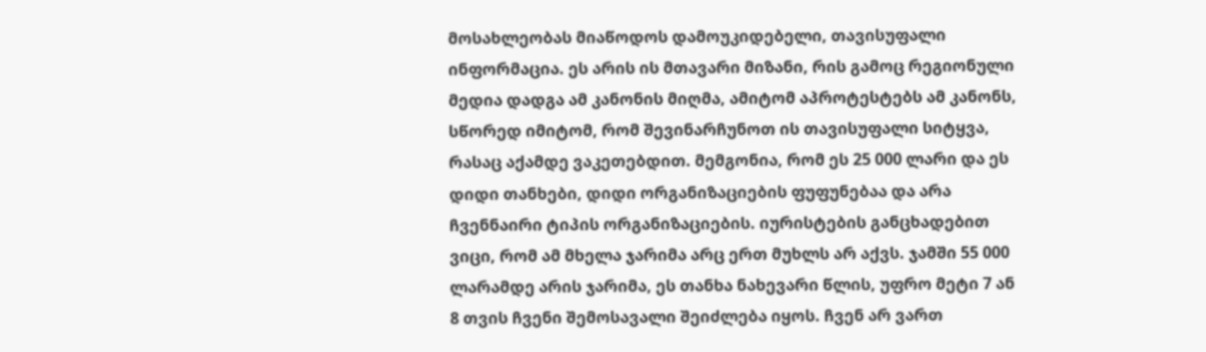მოსახლეობას მიაწოდოს დამოუკიდებელი, თავისუფალი ინფორმაცია. ეს არის ის მთავარი მიზანი, რის გამოც რეგიონული მედია დადგა ამ კანონის მიღმა, ამიტომ აპროტესტებს ამ კანონს, სწორედ იმიტომ, რომ შევინარჩუნოთ ის თავისუფალი სიტყვა, რასაც აქამდე ვაკეთებდით. მემგონია, რომ ეს 25 000 ლარი და ეს დიდი თანხები, დიდი ორგანიზაციების ფუფუნებაა და არა ჩვენნაირი ტიპის ორგანიზაციების. იურისტების განცხადებით ვიცი, რომ ამ მხელა ჯარიმა არც ერთ მუხლს არ აქვს. ჯამში 55 000 ლარამდე არის ჯარიმა, ეს თანხა ნახევარი წლის, უფრო მეტი 7 ან 8 თვის ჩვენი შემოსავალი შეიძლება იყოს. ჩვენ არ ვართ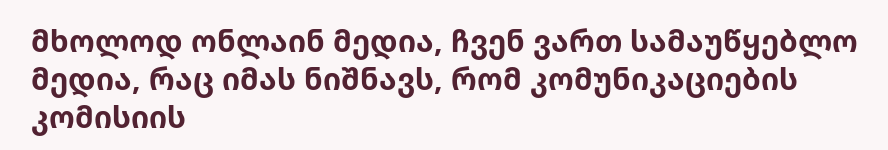მხოლოდ ონლაინ მედია, ჩვენ ვართ სამაუწყებლო მედია, რაც იმას ნიშნავს, რომ კომუნიკაციების კომისიის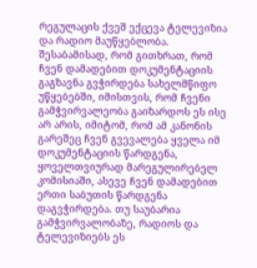რეგულაცის ქვეშ ექცევა ტელევიზია და რადიო მაუწყებლობა. შესაბამისად, რომ გითხრათ, რომ ჩვენ დამადებით დოკუმენტაციის გაგზავნა გვჭირდება სახელმწიფო უწყებებში, იმისთვის, რომ ჩვენი გამჭვირვალეობა გაიზარდოს ეს ისე არ არის, იმიტომ, რომ ამ კანონის გარეშეც ჩვენ გვევალება ყველა იმ დოკუმენტაციის წარდგენა, ყოველთვიურად მარეგულირებელ კომისიაში, ასევე ჩვენ დამადებით ერთი საბუთის წარდგენა დაგვჭირდება. თუ საუბარია გამჭვირვალობაზე, რადიოს და ტელევიზიებს ეს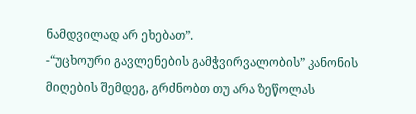ნამდვილად არ ეხებათ”.
-“უცხოური გავლენების გამჭვირვალობის” კანონის მიღების შემდეგ, გრძნობთ თუ არა ზეწოლას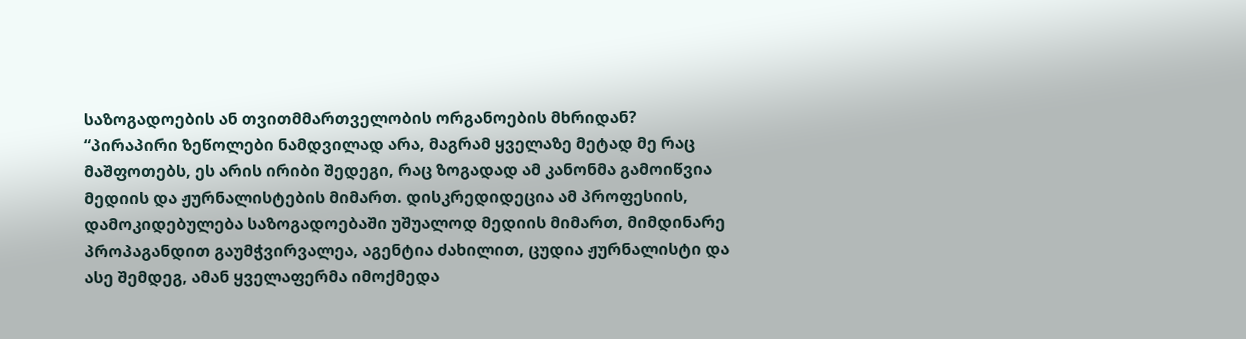საზოგადოების ან თვითმმართველობის ორგანოების მხრიდან?
“პირაპირი ზეწოლები ნამდვილად არა, მაგრამ ყველაზე მეტად მე რაც მაშფოთებს, ეს არის ირიბი შედეგი, რაც ზოგადად ამ კანონმა გამოიწვია მედიის და ჟურნალისტების მიმართ. დისკრედიდეცია ამ პროფესიის, დამოკიდებულება საზოგადოებაში უშუალოდ მედიის მიმართ, მიმდინარე პროპაგანდით გაუმჭვირვალეა, აგენტია ძახილით, ცუდია ჟურნალისტი და ასე შემდეგ, ამან ყველაფერმა იმოქმედა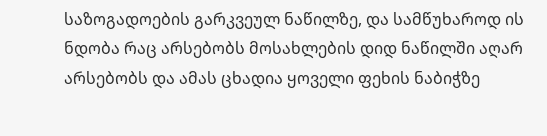საზოგადოების გარკვეულ ნაწილზე, და სამწუხაროდ ის ნდობა რაც არსებობს მოსახლების დიდ ნაწილში აღარ არსებობს და ამას ცხადია ყოველი ფეხის ნაბიჭზე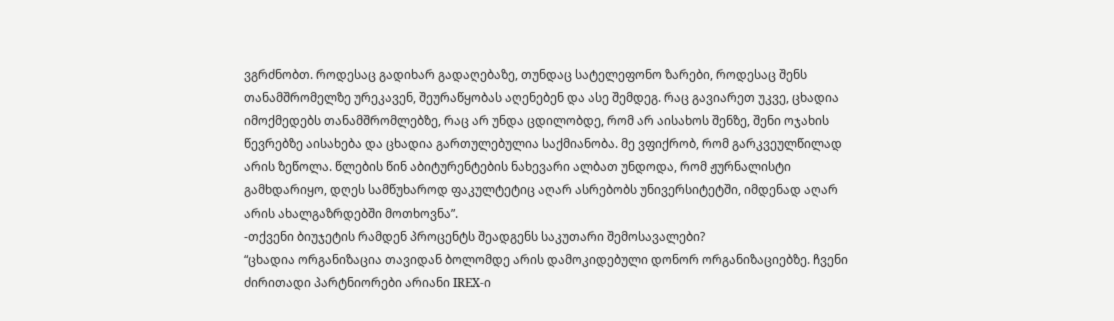ვგრძნობთ. როდესაც გადიხარ გადაღებაზე, თუნდაც სატელეფონო ზარები, როდესაც შენს თანამშრომელზე ურეკავენ, შეურაწყობას აღენებენ და ასე შემდეგ. რაც გავიარეთ უკვე, ცხადია იმოქმედებს თანამშრომლებზე, რაც არ უნდა ცდილობდე, რომ არ აისახოს შენზე, შენი ოჯახის წევრებზე აისახება და ცხადია გართულებულია საქმიანობა. მე ვფიქრობ, რომ გარკვეულწილად არის ზეწოლა. წლების წინ აბიტურენტების ნახევარი ალბათ უნდოდა, რომ ჟურნალისტი გამხდარიყო, დღეს სამწუხაროდ ფაკულტეტიც აღარ ასრებობს უნივერსიტეტში, იმდენად აღარ არის ახალგაზრდებში მოთხოვნა”.
-თქვენი ბიუჯეტის რამდენ პროცენტს შეადგენს საკუთარი შემოსავალები?
“ცხადია ორგანიზაცია თავიდან ბოლომდე არის დამოკიდებული დონორ ორგანიზაციებზე. ჩვენი ძირითადი პარტნიორები არიანი IREX-ი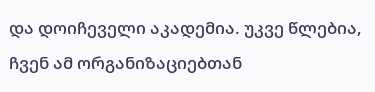და დოიჩეველი აკადემია. უკვე წლებია, ჩვენ ამ ორგანიზაციებთან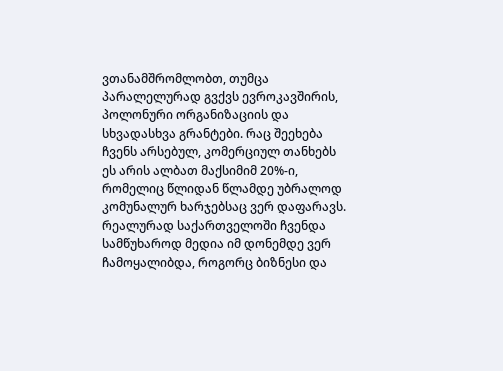ვთანამშრომლობთ, თუმცა პარალელურად გვქვს ევროკავშირის, პოლონური ორგანიზაციის და სხვადასხვა გრანტები. რაც შეეხება ჩვენს არსებულ, კომერციულ თანხებს ეს არის ალბათ მაქსიმიმ 20%-ი, რომელიც წლიდან წლამდე უბრალოდ კომუნალურ ხარჯებსაც ვერ დაფარავს. რეალურად საქართველოში ჩვენდა სამწუხაროდ მედია იმ დონემდე ვერ ჩამოყალიბდა, როგორც ბიზნესი და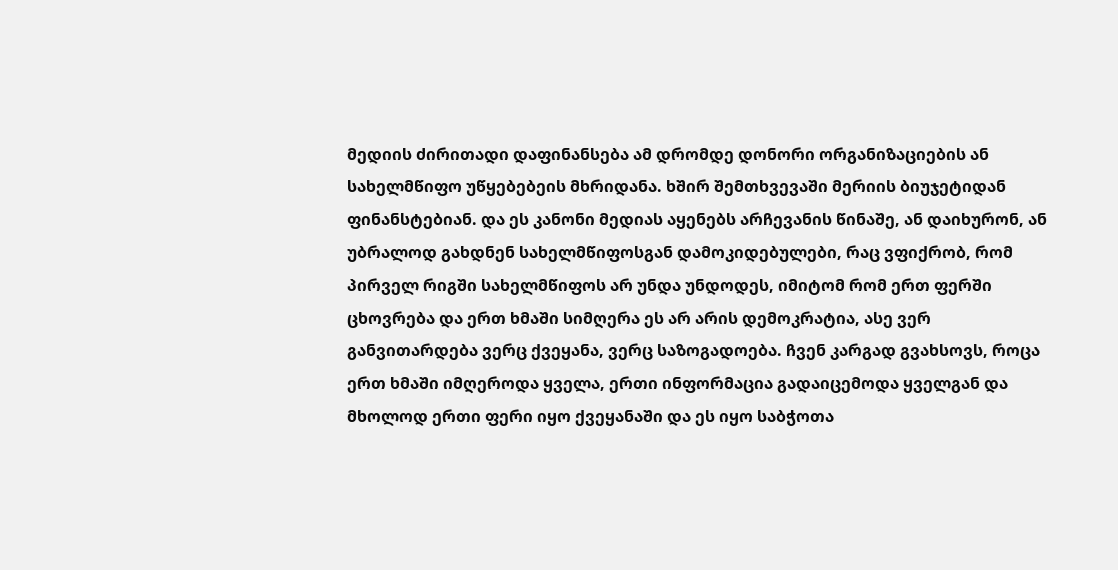მედიის ძირითადი დაფინანსება ამ დრომდე დონორი ორგანიზაციების ან სახელმწიფო უწყებებეის მხრიდანა. ხშირ შემთხვევაში მერიის ბიუჯეტიდან ფინანსტებიან. და ეს კანონი მედიას აყენებს არჩევანის წინაშე, ან დაიხურონ, ან უბრალოდ გახდნენ სახელმწიფოსგან დამოკიდებულები, რაც ვფიქრობ, რომ პირველ რიგში სახელმწიფოს არ უნდა უნდოდეს, იმიტომ რომ ერთ ფერში ცხოვრება და ერთ ხმაში სიმღერა ეს არ არის დემოკრატია, ასე ვერ განვითარდება ვერც ქვეყანა, ვერც საზოგადოება. ჩვენ კარგად გვახსოვს, როცა ერთ ხმაში იმღეროდა ყველა, ერთი ინფორმაცია გადაიცემოდა ყველგან და მხოლოდ ერთი ფერი იყო ქვეყანაში და ეს იყო საბჭოთა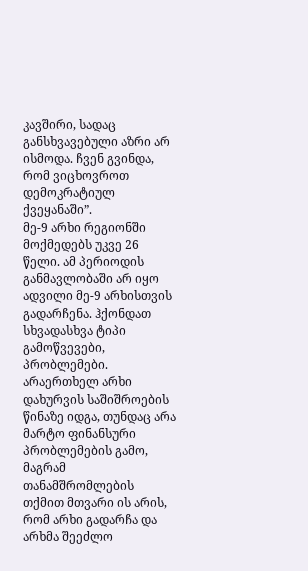კავშირი, სადაც განსხვავებული აზრი არ ისმოდა. ჩვენ გვინდა, რომ ვიცხოვროთ დემოკრატიულ ქვეყანაში”.
მე-9 არხი რეგიონში მოქმედებს უკვე 26 წელი. ამ პერიოდის განმავლობაში არ იყო ადვილი მე-9 არხისთვის გადარჩენა. ჰქონდათ სხვადასხვა ტიპი გამოწვევები, პრობლემები. არაერთხელ არხი დახურვის საშიშროების წინაზე იდგა, თუნდაც არა მარტო ფინანსური პრობლემების გამო, მაგრამ თანამშრომლების თქმით მთვარი ის არის, რომ არხი გადარჩა და არხმა შეეძლო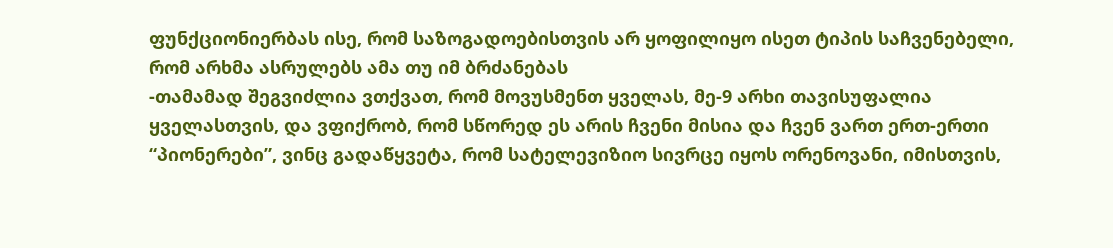ფუნქციონიერბას ისე, რომ საზოგადოებისთვის არ ყოფილიყო ისეთ ტიპის საჩვენებელი, რომ არხმა ასრულებს ამა თუ იმ ბრძანებას
-თამამად შეგვიძლია ვთქვათ, რომ მოვუსმენთ ყველას, მე-9 არხი თავისუფალია ყველასთვის, და ვფიქრობ, რომ სწორედ ეს არის ჩვენი მისია და ჩვენ ვართ ერთ-ერთი “პიონერები”, ვინც გადაწყვეტა, რომ სატელევიზიო სივრცე იყოს ორენოვანი, იმისთვის,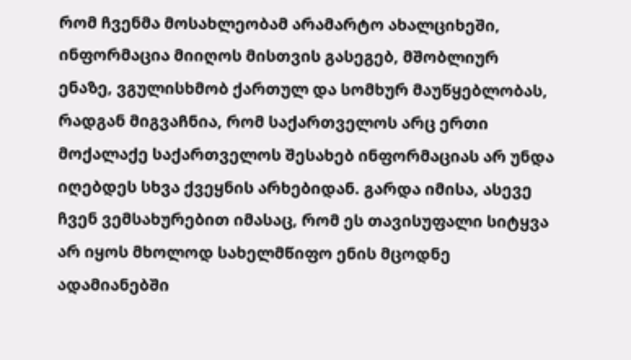რომ ჩვენმა მოსახლეობამ არამარტო ახალციხეში, ინფორმაცია მიიღოს მისთვის გასეგებ, მშობლიურ ენაზე, ვგულისხმობ ქართულ და სომხურ მაუწყებლობას, რადგან მიგვაჩნია, რომ საქართველოს არც ერთი მოქალაქე საქართველოს შესახებ ინფორმაციას არ უნდა იღებდეს სხვა ქვეყნის არხებიდან. გარდა იმისა, ასევე ჩვენ ვემსახურებით იმასაც, რომ ეს თავისუფალი სიტყვა არ იყოს მხოლოდ სახელმწიფო ენის მცოდნე ადამიანებში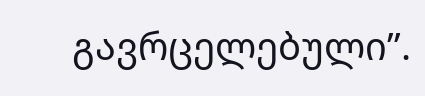გავრცელებული”.